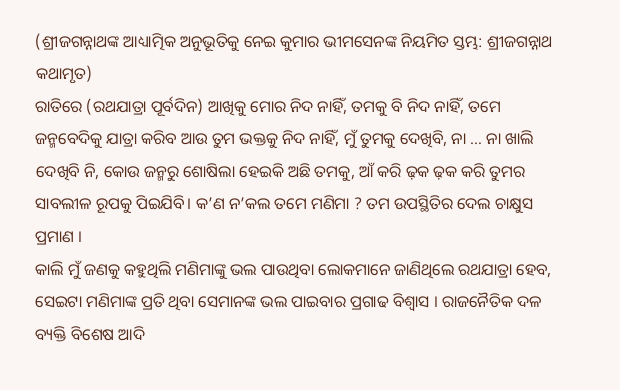(ଶ୍ରୀଜଗନ୍ନାଥଙ୍କ ଆଧ୍ୟାତ୍ମିକ ଅନୁଭୂତିକୁ ନେଇ କୁମାର ଭୀମସେନଙ୍କ ନିୟମିତ ସ୍ତମ୍ଭ: ଶ୍ରୀଜଗନ୍ନାଥ କଥାମୃତ)
ରାତିରେ (ରଥଯାତ୍ରା ପୂର୍ବଦିନ) ଆଖିକୁ ମୋର ନିଦ ନାହିଁ, ତମକୁ ବି ନିଦ ନାହିଁ, ତମେ ଜନ୍ମବେଦିକୁ ଯାତ୍ରା କରିବ ଆଉ ତୁମ ଭକ୍ତକୁ ନିଦ ନାହିଁ, ମୁଁ ତୁମକୁ ଦେଖିବି, ନା … ନା ଖାଲି ଦେଖିବି ନି, କୋଉ ଜନ୍ମରୁ ଶୋଷିଲା ହେଇକି ଅଛି ତମକୁ, ଆଁ କରି ଢ଼କ ଢ଼କ କରି ତୁମର ସାବଲୀଳ ରୂପକୁ ପିଇଯିବି। କ’ଣ ନ’କଲ ତମେ ମଣିମା ? ତମ ଉପସ୍ଥିତିର ଦେଲ ଚାକ୍ଷୁସ ପ୍ରମାଣ ।
କାଲି ମୁଁ ଜଣକୁ କହୁଥିଲି ମଣିମାଙ୍କୁ ଭଲ ପାଉଥିବା ଲୋକମାନେ ଜାଣିଥିଲେ ରଥଯାତ୍ରା ହେବ, ସେଇଟା ମଣିମାଙ୍କ ପ୍ରତି ଥିବା ସେମାନଙ୍କ ଭଲ ପାଇବାର ପ୍ରଗାଢ ବିଶ୍ୱାସ । ରାଜନୈତିକ ଦଳ ବ୍ୟକ୍ତି ବିଶେଷ ଆଦି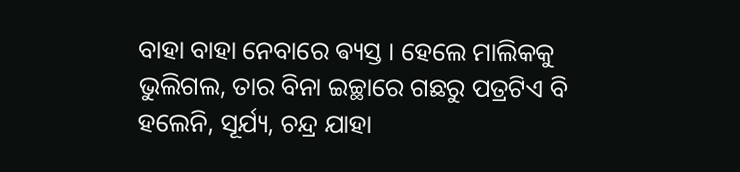ବାହା ବାହା ନେବାରେ ଵ୍ୟସ୍ତ । ହେଲେ ମାଲିକକୁ ଭୁଲିଗଲ, ତାର ବିନା ଇଚ୍ଛାରେ ଗଛରୁ ପତ୍ରଟିଏ ବି ହଲେନି, ସୂର୍ଯ୍ୟ, ଚନ୍ଦ୍ର ଯାହା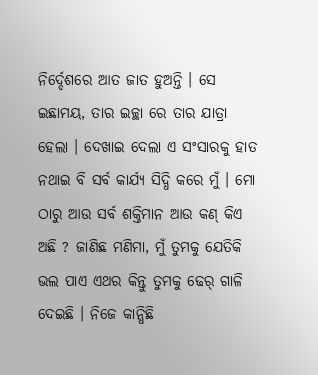ନିର୍ଦ୍ଦେଶରେ ଆତ ଜାତ ହୁଅନ୍ତି । ସେ ଇଛାମୟ, ତାର ଇଚ୍ଛା ରେ ତାର ଯାତ୍ରା ହେଲା । ଦେଖାଇ ଦେଲା ଏ ସଂସାରକୁ ହାତ ନଥାଇ ବି ସର୍ବ କାର୍ଯ୍ୟ ସିଦ୍ଧି କରେ ମୁଁ । ମୋ ଠାରୁ ଆଉ ସର୍ବ ଶକ୍ତିମାନ ଆଉ କଣ୍ କିଏ ଅଛି ? ଜାଣିଛ ମଣିମା, ମୁଁ ତୁମକୁ ଯେତିକି ଭଲ ପାଏ ଏଥର କିନ୍ତୁ ତୁମକୁ ଢେର୍ ଗାଳି ଦେଇଛି । ନିଜେ କାନ୍ଧିଛି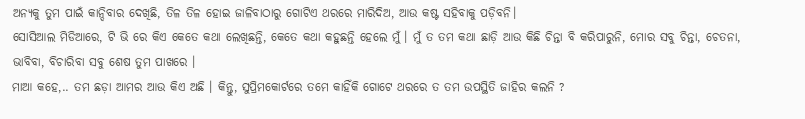ଅନ୍ୟକୁ ତୁମ ପାଇଁ କାନ୍ଦିବାର ଦେଖିଛି, ତିଳ ତିଳ ହୋଇ ଜାଳିବାଠାରୁ ଗୋଟିଏ ଥରରେ ମାରିଦିଅ, ଆଉ କଷ୍ଟ ସହିବାକୁ ପଡ଼ିବନି।
ସୋସିଆଲ ମିଡିଆରେ, ଟି ଭି ରେ କିଏ କେତେ କଥା ଲେଖିଛନ୍ତି, କେତେ କଥା କହୁଛନ୍ତି ହେଲେ ମୁଁ । ମୁଁ ତ ତମ କଥା ଛାଡ଼ି ଆଉ କିଛି ଚିନ୍ତା ବି କରିପାରୁନି, ମୋର ସବୁ ଚିନ୍ତା, ଚେତନା, ଭାବିବା, ବିଚାରିବା ସବୁ ଶେଷ ତୁମ ପାଖରେ ।
ମାଆ କହେ,.. ତମ ଛଡ଼ା ଆମର ଆଉ କିଏ ଅଛି । କିନ୍ତୁ, ସୁପ୍ରିମକୋର୍ଟରେ ତମେ କାହିଁକି ଗୋଟେ ଥରରେ ତ ତମ ଉପସ୍ଥିତି ଜାହିର କଲନି ?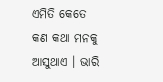ଏମିତି କେତେ କଣ କଥା ମନକୁ ଆସୁଥାଏ । ଭାରି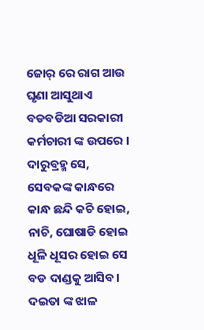ଜୋର୍ ରେ ରାଗ ଆଉ ଘୃଣା ଆସୁଥାଏ ବଡବଡିଆ ସରକାରୀ କର୍ମଚାରୀ ଙ୍କ ଉପରେ । ଦାରୁବ୍ରହ୍ମ ସେ, ସେବକଙ୍କ କାନ୍ଧରେ କାନ୍ଧ ଛନ୍ଦି କଚି ହୋଇ, ନାଚି, ଘୋଷାଡି ହୋଇ ଧୂଳି ଧୂସର ହୋଇ ସେ ବଡ ଦାଣ୍ଡକୁ ଆସିବ। ଦଇତା ଙ୍କ ଝାଳ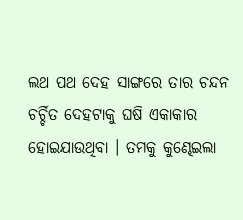ଲଥ ପଥ ଦେହ ସାଙ୍ଗରେ ତାର ଚନ୍ଦନ ଚର୍ଚ୍ଚିତ ଦେହଟାକୁ ଘଷି ଏକାକାର ହୋଇଯାଉଥିବା । ତମକୁ କୁଣ୍ଢେଇଲା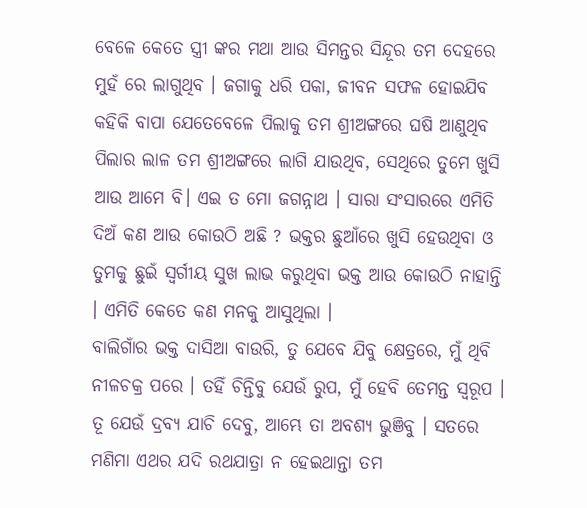ବେଳେ କେତେ ସ୍ତ୍ରୀ ଙ୍କର ମଥା ଆଉ ସିମନ୍ତର ସିନ୍ଦୂର ତମ ଦେହରେ ମୁହଁ ରେ ଲାଗୁଥିବ । ଜଗାକୁ ଧରି ପକା, ଜୀବନ ସଫଳ ହୋଇଯିବ କହିକି ବାପା ଯେତେବେଳେ ପିଲାକୁ ତମ ଶ୍ରୀଅଙ୍ଗରେ ଘଷି ଆଣୁଥିବ ପିଲାର ଲାଳ ତମ ଶ୍ରୀଅଙ୍ଗରେ ଲାଗି ଯାଉଥିବ, ସେଥିରେ ତୁମେ ଖୁସି ଆଉ ଆମେ ବି। ଏଇ ତ ମୋ ଜଗନ୍ନାଥ । ସାରା ସଂସାରରେ ଏମିତି ଦିଅଁ କଣ ଆଉ କୋଉଠି ଅଛି ? ଭକ୍ତର ଛୁଆଁରେ ଖୁସି ହେଉଥିବା ଓ ତୁମକୁ ଛୁଇଁ ସ୍ୱର୍ଗୀୟ ସୁଖ ଲାଭ କରୁଥିବା ଭକ୍ତ ଆଉ କୋଉଠି ନାହାନ୍ତି । ଏମିତି କେତେ କଣ ମନକୁ ଆସୁଥିଲା ।
ବାଲିଗାଁର ଭକ୍ତ ଦାସିଆ ବାଉରି, ତୁ ଯେବେ ଯିବୁ କ୍ଷେତ୍ରରେ, ମୁଁ ଥିବି ନୀଳଚକ୍ର ପରେ । ତହିଁ ଚିନ୍ତିବୁ ଯେଉଁ ରୁପ, ମୁଁ ହେବି ତେମନ୍ତ ସ୍ଵରୂପ । ତୂ ଯେଉଁ ଦ୍ରବ୍ୟ ଯାଚି ଦେବୁ, ଆମ୍ଭେ ତା ଅବଶ୍ୟ ଭୁଞିବୁ । ସତରେ ମଣିମା ଏଥର ଯଦି ରଥଯାତ୍ରା ନ ହେଇଥାନ୍ତା ତମ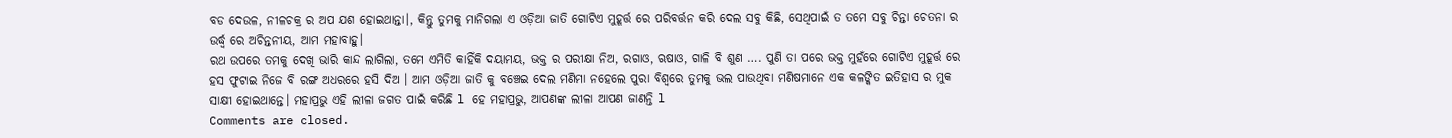ବଡ ଦେଉଳ, ନୀଳଚକ୍ର ର ଅପ ଯଶ ହୋଇଥାନ୍ତା।, କିନ୍ତୁ ତୁମକୁ ମାନିଗଲା ଏ ଓଡ଼ିଆ ଜାତି ଗୋଟିଏ ମୁହୂର୍ତ୍ତ ରେ ପରିବର୍ତ୍ତନ କରି ଦେଲ ସବୁ କିଛି, ସେଥିପାଇଁ ତ ତମେ ସବୁ ଚିନ୍ତା ଚେତନା ର ଉର୍ଦ୍ଧ୍ବ ରେ ଅଚିନ୍ତନୀୟ, ଆମ ମହାବାହୁ।
ରଥ ଉପରେ ତମକୁ ଦେଖି ଭାରି କାନ୍ଦ ଲାଗିଲା, ତମେ ଏମିତି କାହିଁକି ଦୟାମୟ, ଭକ୍ତ ର ପରୀକ୍ଷା ନିଅ, ରଗାଓ, ଋଷାଓ, ଗାଳି ବି ଶୁଣ …. ପୁଣି ତା ପରେ ଭକ୍ତ ମୁହଁରେ ଗୋଟିଏ ମୁହୂର୍ତ୍ତ ରେ ହସ ଫୁଟାଇ ନିଜେ ବି ରଙ୍ଗ ଅଧରରେ ହସି ଦିଅ । ଆମ ଓଡ଼ିଆ ଜାତି କୁ ବଞ୍ଚେଇ ଦେଲ ମଣିମା ନହେଲେ ପୁରା ବିଶ୍ଵରେ ତୁମକୁ ଭଲ ପାଉଥିବା ମଣିଷମାନେ ଏକ କଳଙ୍କିତ ଇତିହାସ ର ମୁକ ସାକ୍ଷୀ ହୋଇଥାନ୍ତେ। ମହାପ୍ରଭୁ ଏହି ଲୀଳା ଜଗତ ପାଇଁ କରିଛି l ହେ ମହାପ୍ରଭୁ, ଆପଣଙ୍କ ଲୀଳା ଆପଣ ଜାଣନ୍ତି l
Comments are closed.